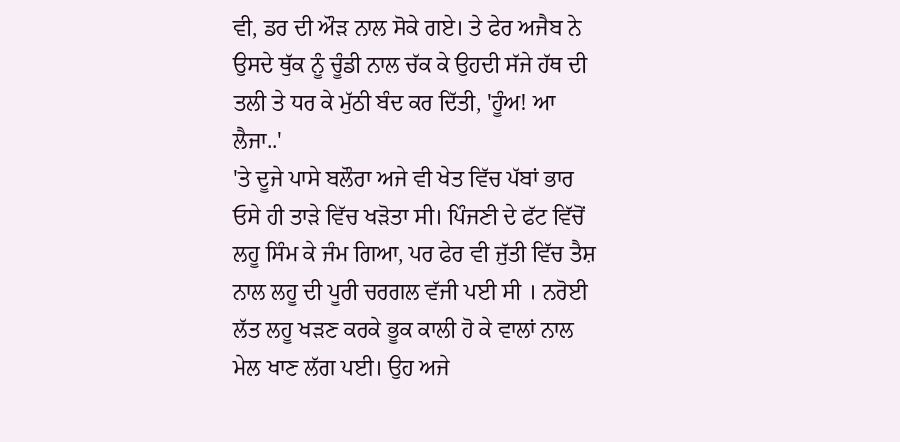ਵੀ, ਡਰ ਦੀ ਔੜ ਨਾਲ ਸੋਕੇ ਗਏ। ਤੇ ਫੇਰ ਅਜੈਬ ਨੇ ਉਸਦੇ ਥੁੱਕ ਨੂੰ ਚੂੰਡੀ ਨਾਲ ਚੱਕ ਕੇ ਉਹਦੀ ਸੱਜੇ ਹੱਥ ਦੀ ਤਲੀ ਤੇ ਧਰ ਕੇ ਮੁੱਠੀ ਬੰਦ ਕਰ ਦਿੱਤੀ, 'ਹੂੰਅ! ਆ ਲੈਜਾ..'
'ਤੇ ਦੂਜੇ ਪਾਸੇ ਬਲੌਰਾ ਅਜੇ ਵੀ ਖੇਤ ਵਿੱਚ ਪੱਬਾਂ ਭਾਰ ਓਸੇ ਹੀ ਤਾੜੇ ਵਿੱਚ ਖੜੋਤਾ ਸੀ। ਪਿੰਜਣੀ ਦੇ ਫੱਟ ਵਿੱਚੋਂ ਲਹੂ ਸਿੰਮ ਕੇ ਜੰਮ ਗਿਆ, ਪਰ ਫੇਰ ਵੀ ਜੁੱਤੀ ਵਿੱਚ ਤੈਸ਼ ਨਾਲ ਲਹੂ ਦੀ ਪੂਰੀ ਚਰਗਲ ਵੱਜੀ ਪਈ ਸੀ । ਨਰੋਈ ਲੱਤ ਲਹੂ ਖੜਣ ਕਰਕੇ ਭੂਕ ਕਾਲੀ ਹੋ ਕੇ ਵਾਲਾਂ ਨਾਲ ਮੇਲ ਖਾਣ ਲੱਗ ਪਈ। ਉਹ ਅਜੇ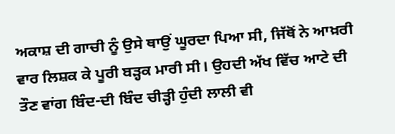ਅਕਾਸ਼ ਦੀ ਗਾਚੀ ਨੂੰ ਉਸੇ ਥਾਉਂ ਘੂਰਦਾ ਪਿਆ ਸੀ, ਜਿੱਥੋਂ ਨੇ ਆਖ਼ਰੀ ਵਾਰ ਲਿਸ਼ਕ ਕੇ ਪੂਰੀ ਬੜ੍ਹਕ ਮਾਰੀ ਸੀ। ਉਹਦੀ ਅੱਖ ਵਿੱਚ ਆਟੇ ਦੀ ਤੌਣ ਵਾਂਗ ਬਿੰਦ-ਦੀ ਬਿੰਦ ਚੀੜ੍ਹੀ ਹੁੰਦੀ ਲਾਲੀ ਵੀ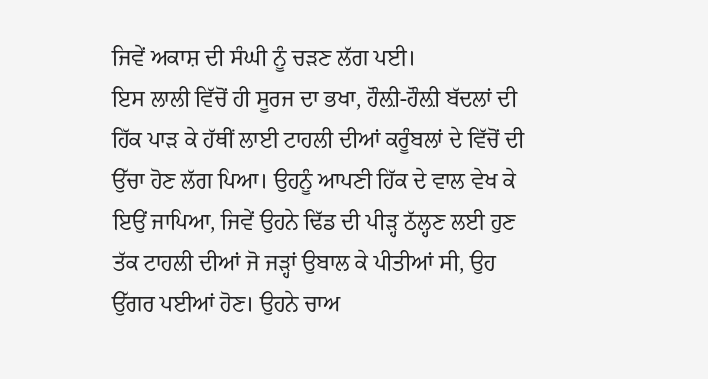ਜਿਵੇਂ ਅਕਾਸ਼ ਦੀ ਸੰਘੀ ਨੂੰ ਚੜਣ ਲੱਗ ਪਈ।
ਇਸ ਲਾਲੀ ਵਿੱਚੋਂ ਹੀ ਸੂਰਜ ਦਾ ਭਖਾ, ਹੌਲ਼ੀ-ਹੌਲ਼ੀ ਬੱਦਲਾਂ ਦੀ ਹਿੱਕ ਪਾੜ ਕੇ ਹੱਥੀਂ ਲਾਈ ਟਾਹਲੀ ਦੀਆਂ ਕਰੂੰਬਲਾਂ ਦੇ ਵਿੱਚੋਂ ਦੀ ਉੱਚਾ ਹੋਣ ਲੱਗ ਪਿਆ। ਉਹਨੂੰ ਆਪਣੀ ਹਿੱਕ ਦੇ ਵਾਲ ਵੇਖ ਕੇ ਇਉਂ ਜਾਪਿਆ, ਜਿਵੇਂ ਉਹਨੇ ਢਿੱਡ ਦੀ ਪੀੜ੍ਹ ਠੱਲ੍ਹਣ ਲਈ ਹੁਣ ਤੱਕ ਟਾਹਲੀ ਦੀਆਂ ਜੋ ਜੜ੍ਹਾਂ ਉਬਾਲ ਕੇ ਪੀਤੀਆਂ ਸੀ, ਉਹ ਉੱਗਰ ਪਈਆਂ ਹੋਣ। ਉਹਨੇ ਚਾਅ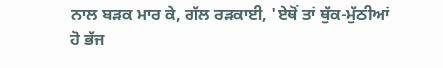ਨਾਲ ਬੜਕ ਮਾਰ ਕੇ, ਗੱਲ ਰੜਕਾਈ, 'ਏਥੋਂ ਤਾਂ ਥੁੱਕ-ਮੁੱਠੀਆਂ ਹੋ ਭੱਜ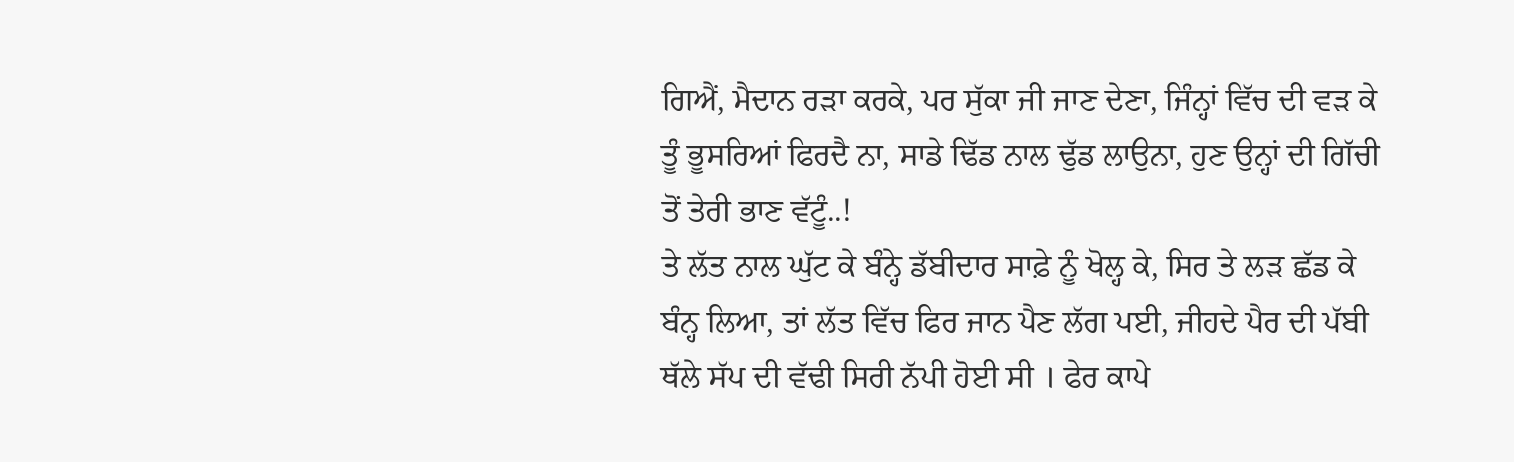ਗਿਐਂ, ਮੈਦਾਨ ਰੜਾ ਕਰਕੇ, ਪਰ ਸੁੱਕਾ ਜੀ ਜਾਣ ਦੇਣਾ, ਜਿੰਨ੍ਹਾਂ ਵਿੱਚ ਦੀ ਵੜ ਕੇ ਤੂੰ ਭੂਸਰਿਆਂ ਫਿਰਦੈ ਨਾ, ਸਾਡੇ ਢਿੱਡ ਨਾਲ ਢੁੱਡ ਲਾਉਨਾ, ਹੁਣ ਉਨ੍ਹਾਂ ਦੀ ਗਿੱਚੀ ਤੋਂ ਤੇਰੀ ਭਾਣ ਵੱਟੂੰ..!
ਤੇ ਲੱਤ ਨਾਲ ਘੁੱਟ ਕੇ ਬੰਨ੍ਹੇ ਡੱਬੀਦਾਰ ਸਾਫ਼ੇ ਨੂੰ ਖੋਲ੍ਹ ਕੇ, ਸਿਰ ਤੇ ਲੜ ਛੱਡ ਕੇ ਬੰਨ੍ਹ ਲਿਆ, ਤਾਂ ਲੱਤ ਵਿੱਚ ਫਿਰ ਜਾਨ ਪੈਣ ਲੱਗ ਪਈ, ਜੀਹਦੇ ਪੈਰ ਦੀ ਪੱਬੀ ਥੱਲੇ ਸੱਪ ਦੀ ਵੱਢੀ ਸਿਰੀ ਨੱਪੀ ਹੋਈ ਸੀ । ਫੇਰ ਕਾਪੇ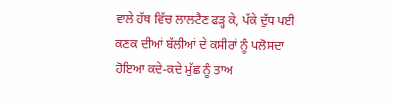ਵਾਲੇ ਹੱਥ ਵਿੱਚ ਲਾਲਟੈਣ ਫੜ੍ਹ ਕੇ, ਪੱਕੇ ਦੁੱਧ ਪਈ ਕਣਕ ਦੀਆਂ ਬੱਲੀਆਂ ਦੇ ਕਸੀਰਾਂ ਨੂੰ ਪਲੋਸਦਾ ਹੋਇਆ ਕਦੇ-ਕਦੇ ਮੁੱਛ ਨੂੰ ਤਾਅ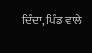ਦਿੰਦਾ, ਪਿੰਡ ਵਾਲੇ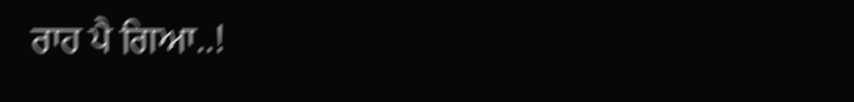ਰਾਹ ਪੈ ਗਿਆ..!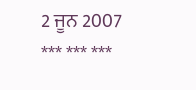2 ਜੂਨ 2007
*** *** ***